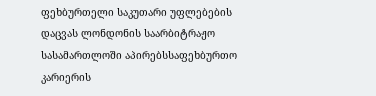ფეხბურთელი საკუთარი უფლებების დაცვას ლონდონის საარბიტრაჟო სასამართლოში აპირებსსაფეხბურთო კარიერის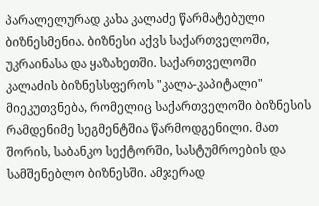პარალელურად კახა კალაძე წარმატებული ბიზნესმენია. ბიზნესი აქვს საქართველოში, უკრაინასა და ყაზახეთში. საქართველოში კალაძის ბიზნესსფეროს "კალა-კაპიტალი" მიეკუთვნება, რომელიც საქართველოში ბიზნესის რამდენიმე სეგმენტშია წარმოდგენილი. მათ შორის, საბანკო სექტორში, სასტუმროების და სამშენებლო ბიზნესში. ამჯერად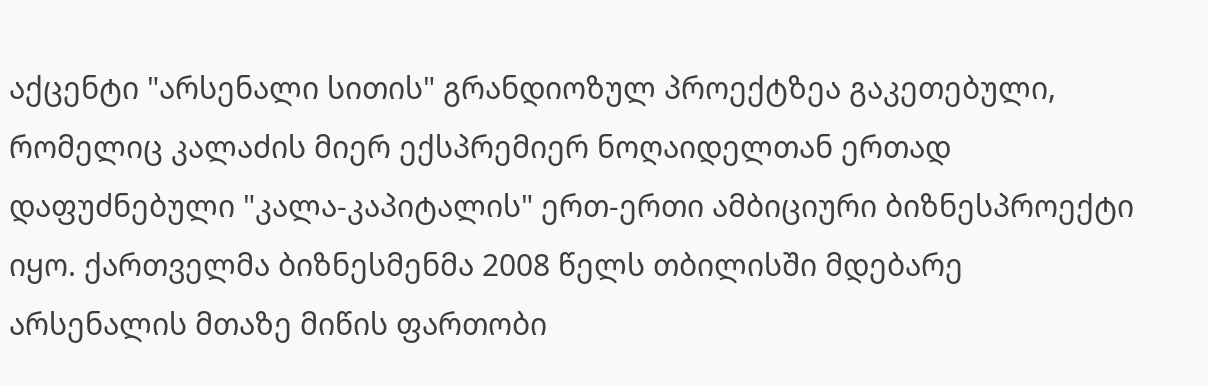აქცენტი "არსენალი სითის" გრანდიოზულ პროექტზეა გაკეთებული, რომელიც კალაძის მიერ ექსპრემიერ ნოღაიდელთან ერთად დაფუძნებული "კალა-კაპიტალის" ერთ-ერთი ამბიციური ბიზნესპროექტი იყო. ქართველმა ბიზნესმენმა 2008 წელს თბილისში მდებარე არსენალის მთაზე მიწის ფართობი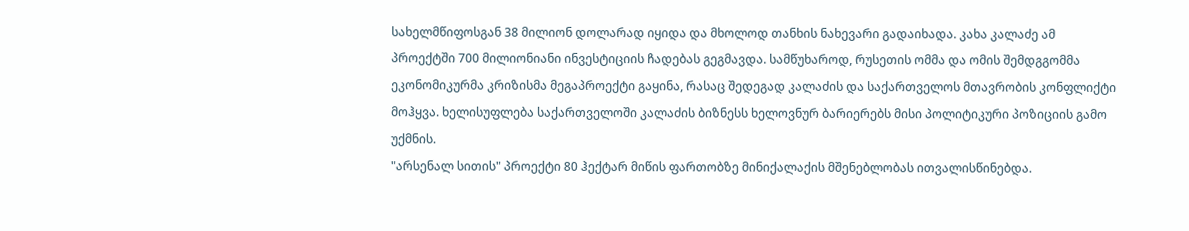სახელმწიფოსგან 38 მილიონ დოლარად იყიდა და მხოლოდ თანხის ნახევარი გადაიხადა. კახა კალაძე ამ პროექტში 700 მილიონიანი ინვესტიციის ჩადებას გეგმავდა. სამწუხაროდ, რუსეთის ომმა და ომის შემდგგომმა ეკონომიკურმა კრიზისმა მეგაპროექტი გაყინა, რასაც შედეგად კალაძის და საქართველოს მთავრობის კონფლიქტი მოჰყვა. ხელისუფლება საქართველოში კალაძის ბიზნესს ხელოვნურ ბარიერებს მისი პოლიტიკური პოზიციის გამო უქმნის.
"არსენალ სითის" პროექტი 80 ჰექტარ მიწის ფართობზე მინიქალაქის მშენებლობას ითვალისწინებდა.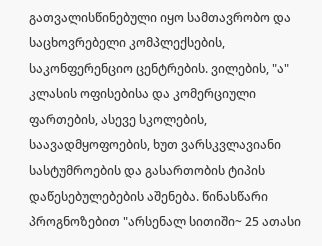გათვალისწინებული იყო სამთავრობო და საცხოვრებელი კომპლექსების, საკონფერენციო ცენტრების. ვილების, "ა" კლასის ოფისებისა და კომერციული ფართების, ასევე სკოლების, საავადმყოფოების, ხუთ ვარსკვლავიანი სასტუმროების და გასართობის ტიპის დაწესებულებების აშენება. წინასწარი პროგნოზებით "არსენალ სითიში~ 25 ათასი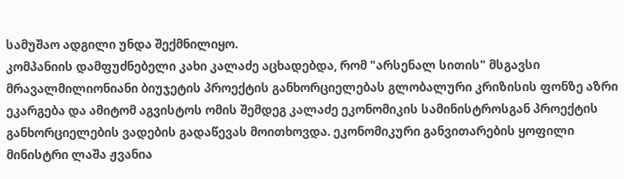სამუშაო ადგილი უნდა შექმნილიყო.
კომპანიის დამფუძნებელი კახი კალაძე აცხადებდა, რომ "არსენალ სითის" მსგავსი მრავალმილიონიანი ბიუჯეტის პროექტის განხორციელებას გლობალური კრიზისის ფონზე აზრი ეკარგება და ამიტომ აგვისტოს ომის შემდეგ კალაძე ეკონომიკის სამინისტროსგან პროექტის განხორციელების ვადების გადაწევას მოითხოვდა. ეკონომიკური განვითარების ყოფილი მინისტრი ლაშა ჟვანია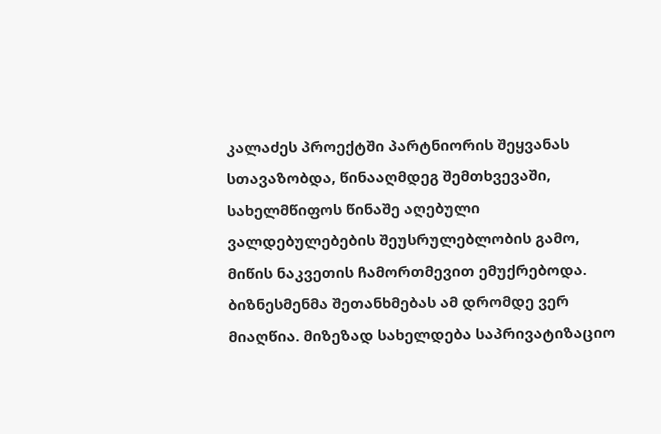კალაძეს პროექტში პარტნიორის შეყვანას სთავაზობდა, წინააღმდეგ შემთხვევაში, სახელმწიფოს წინაშე აღებული ვალდებულებების შეუსრულებლობის გამო, მიწის ნაკვეთის ჩამორთმევით ემუქრებოდა.
ბიზნესმენმა შეთანხმებას ამ დრომდე ვერ მიაღწია. მიზეზად სახელდება საპრივატიზაციო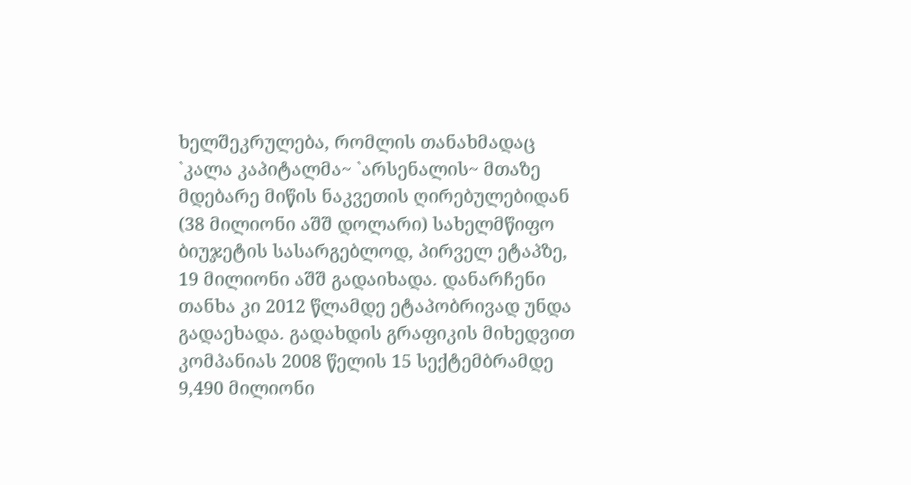ხელშეკრულება, რომლის თანახმადაც `კალა კაპიტალმა~ `არსენალის~ მთაზე მდებარე მიწის ნაკვეთის ღირებულებიდან (38 მილიონი აშშ დოლარი) სახელმწიფო ბიუჯეტის სასარგებლოდ, პირველ ეტაპზე, 19 მილიონი აშშ გადაიხადა. დანარჩენი თანხა კი 2012 წლამდე ეტაპობრივად უნდა გადაეხადა. გადახდის გრაფიკის მიხედვით კომპანიას 2008 წელის 15 სექტემბრამდე 9,490 მილიონი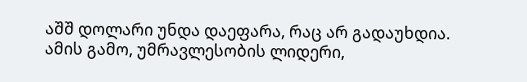აშშ დოლარი უნდა დაეფარა, რაც არ გადაუხდია. ამის გამო, უმრავლესობის ლიდერი,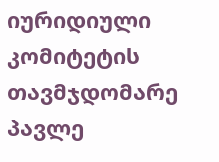იურიდიული კომიტეტის თავმჯდომარე პავლე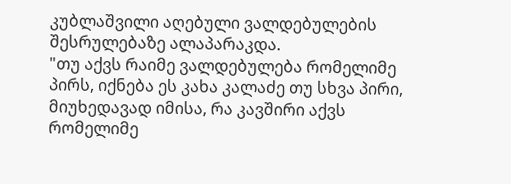კუბლაშვილი აღებული ვალდებულების შესრულებაზე ალაპარაკდა.
"თუ აქვს რაიმე ვალდებულება რომელიმე პირს, იქნება ეს კახა კალაძე თუ სხვა პირი, მიუხედავად იმისა, რა კავშირი აქვს რომელიმე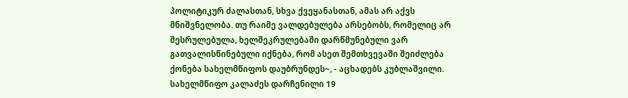პოლიტიკურ ძალასთან, სხვა ქვეყანასთან, ამას არ აქვს მნიშვნელობა. თუ რაიმე ვალდებულება არსებობს, რომელიც არ შესრულებულა, ხელშეკრულებაში დარწმუნებული ვარ გათვალისწინებული იქნება, რომ ასეთ შემთხვევაში შეიძლება ქონება სახელმწიფოს დაუბრუნდეს~, - აცხადებს კუბლაშვილი.
სახელმწიფო კალაძეს დარჩენილი 19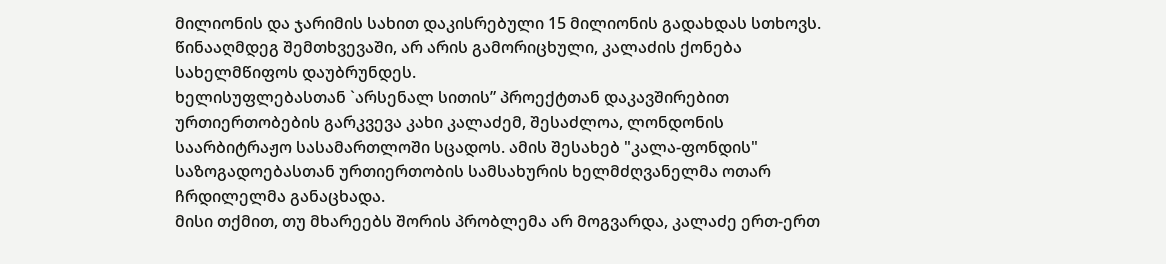მილიონის და ჯარიმის სახით დაკისრებული 15 მილიონის გადახდას სთხოვს. წინააღმდეგ შემთხვევაში, არ არის გამორიცხული, კალაძის ქონება სახელმწიფოს დაუბრუნდეს.
ხელისუფლებასთან `არსენალ სითის” პროექტთან დაკავშირებით ურთიერთობების გარკვევა კახი კალაძემ, შესაძლოა, ლონდონის საარბიტრაჟო სასამართლოში სცადოს. ამის შესახებ "კალა-ფონდის" საზოგადოებასთან ურთიერთობის სამსახურის ხელმძღვანელმა ოთარ ჩრდილელმა განაცხადა.
მისი თქმით, თუ მხარეებს შორის პრობლემა არ მოგვარდა, კალაძე ერთ-ერთ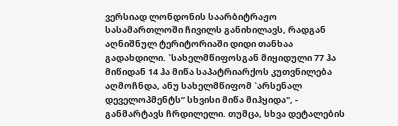ვერსიად ლონდონის საარბიტრაჟო სასამართლოში ჩივილს განიხილავს, რადგან აღნიშნულ ტერიტორიაში დიდი თანხაა გადახდილი. `სახელმწიფოსგან მიყიდული 77 ჰა მიწიდან 14 ჰა მიწა საპატრიარქოს კუთვნილება აღმოჩნდა, ანუ სახელმწიფომ `არსენალ დეველოპმენტს” სხვისი მიწა მიჰყიდა", - განმარტავს ჩრდილელი. თუმცა, სხვა დეტალების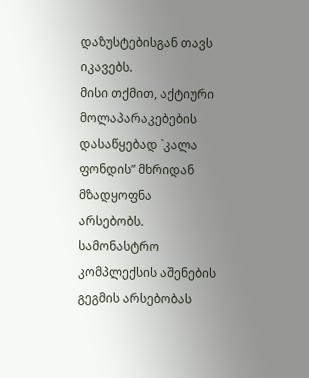დაზუსტებისგან თავს იკავებს.
მისი თქმით, აქტიური მოლაპარაკებების დასაწყებად `კალა ფონდის” მხრიდან მზადყოფნა არსებობს.
სამონასტრო კომპლექსის აშენების გეგმის არსებობას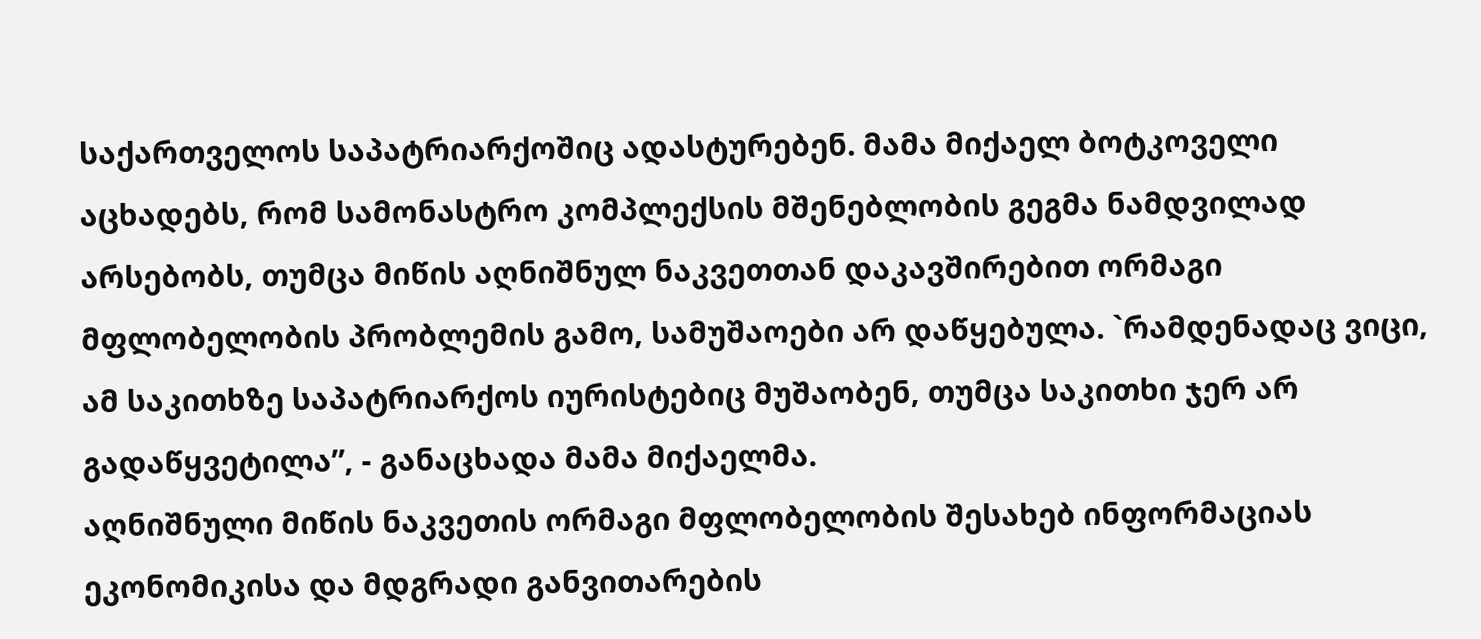საქართველოს საპატრიარქოშიც ადასტურებენ. მამა მიქაელ ბოტკოველი აცხადებს, რომ სამონასტრო კომპლექსის მშენებლობის გეგმა ნამდვილად არსებობს, თუმცა მიწის აღნიშნულ ნაკვეთთან დაკავშირებით ორმაგი მფლობელობის პრობლემის გამო, სამუშაოები არ დაწყებულა. `რამდენადაც ვიცი, ამ საკითხზე საპატრიარქოს იურისტებიც მუშაობენ, თუმცა საკითხი ჯერ არ გადაწყვეტილა”, - განაცხადა მამა მიქაელმა.
აღნიშნული მიწის ნაკვეთის ორმაგი მფლობელობის შესახებ ინფორმაციას ეკონომიკისა და მდგრადი განვითარების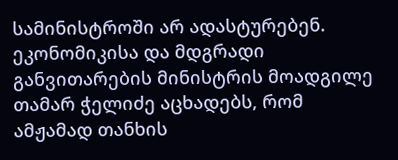სამინისტროში არ ადასტურებენ. ეკონომიკისა და მდგრადი განვითარების მინისტრის მოადგილე თამარ ჭელიძე აცხადებს, რომ ამჟამად თანხის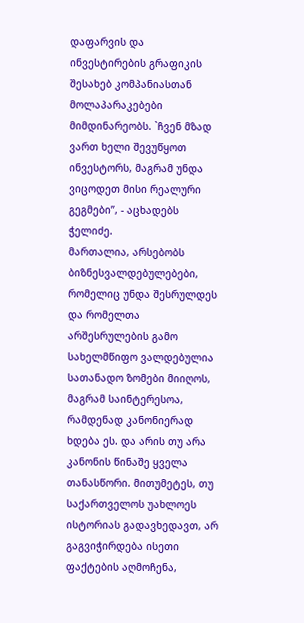დაფარვის და ინვესტირების გრაფიკის შესახებ კომპანიასთან მოლაპარაკებები მიმდინარეობს. `ჩვენ მზად ვართ ხელი შევუწყოთ ინვესტორს, მაგრამ უნდა ვიცოდეთ მისი რეალური გეგმები”, - აცხადებს ჭელიძე.
მართალია, არსებობს ბიზნესვალდებულებები, რომელიც უნდა შესრულდეს და რომელთა არშესრულების გამო სახელმწიფო ვალდებულია სათანადო ზომები მიიღოს, მაგრამ საინტერესოა, რამდენად კანონიერად ხდება ეს. და არის თუ არა კანონის წინაშე ყველა თანასწორი. მითუმეტეს, თუ საქართველოს უახლოეს ისტორიას გადავხედავთ, არ გაგვიჭირდება ისეთი ფაქტების აღმოჩენა,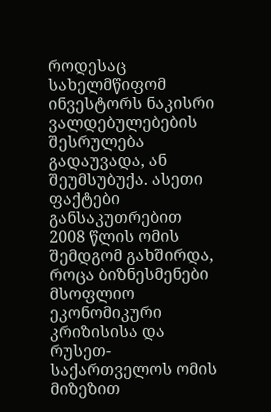როდესაც სახელმწიფომ ინვესტორს ნაკისრი ვალდებულებების შესრულება გადაუვადა, ან შეუმსუბუქა. ასეთი ფაქტები განსაკუთრებით 2008 წლის ომის შემდგომ გახშირდა, როცა ბიზნესმენები მსოფლიო ეკონომიკური კრიზისისა და რუსეთ-საქართველოს ომის მიზეზით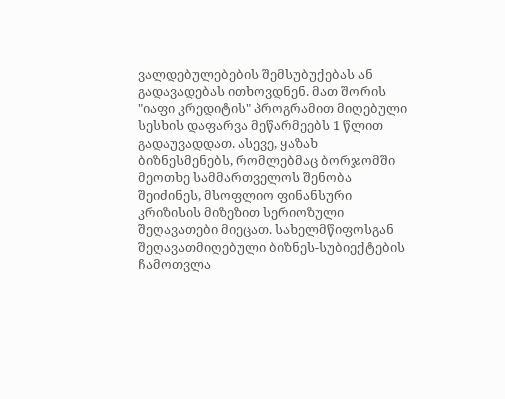ვალდებულებების შემსუბუქებას ან გადავადებას ითხოვდნენ. მათ შორის "იაფი კრედიტის" პროგრამით მიღებული სესხის დაფარვა მეწარმეებს 1 წლით გადაუვადდათ. ასევე, ყაზახ ბიზნესმენებს, რომლებმაც ბორჯომში მეოთხე სამმართველოს შენობა შეიძინეს, მსოფლიო ფინანსური კრიზისის მიზეზით სერიოზული შეღავათები მიეცათ. სახელმწიფოსგან შეღავათმიღებული ბიზნეს-სუბიექტების ჩამოთვლა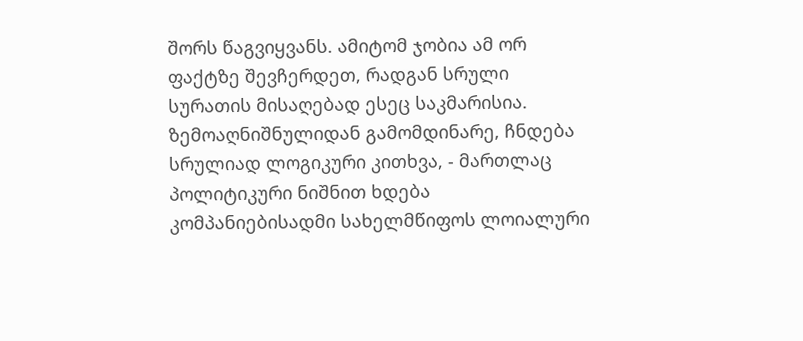შორს წაგვიყვანს. ამიტომ ჯობია ამ ორ ფაქტზე შევჩერდეთ, რადგან სრული სურათის მისაღებად ესეც საკმარისია.
ზემოაღნიშნულიდან გამომდინარე, ჩნდება სრულიად ლოგიკური კითხვა, - მართლაც პოლიტიკური ნიშნით ხდება კომპანიებისადმი სახელმწიფოს ლოიალური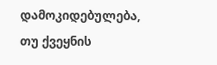დამოკიდებულება, თუ ქვეყნის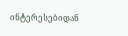ინტერესებიდან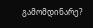გამომდინარე?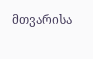მთვარისა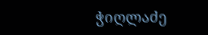ჭიღლაძე